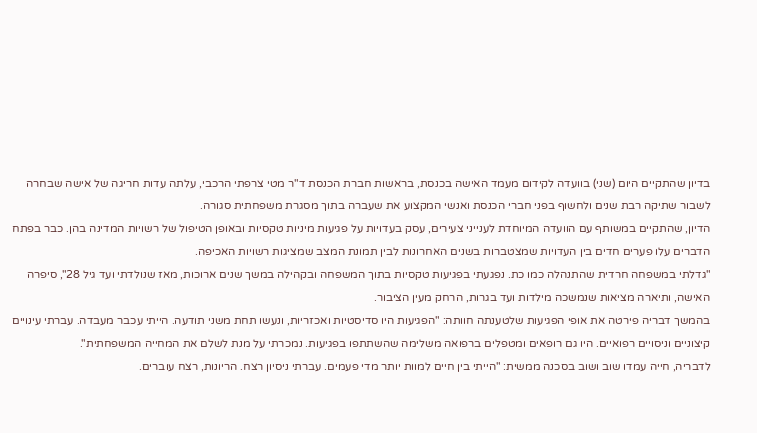בדיון שהתקיים היום (שני) בוועדה לקידום מעמד האישה בכנסת, בראשות חברת הכנסת ד"ר מטי צרפתי הרכבי, עלתה עדות חריגה של אישה שבחרה לשבור שתיקה רבת שנים ולחשוף בפני חברי הכנסת ואנשי המקצוע את שעברה בתוך מסגרת משפחתית סגורה.
הדיון, שהתקיים במשותף עם הוועדה המיוחדת לענייני צעירים, עסק בעדויות על פגיעות מיניות טקסיות ובאופן הטיפול של רשויות המדינה בהן. כבר בפתח הדברים עלו פערים חדים בין העדויות שמצטברות בשנים האחרונות לבין תמונת המצב שמציגות רשויות האכיפה.
"גדלתי במשפחה חרדית שהתנהלה כמו כת. נפגעתי בפגיעות טקסיות בתוך המשפחה ובקהילה במשך שנים ארוכות, מאז שנולדתי ועד גיל 28", סיפרה האישה, ותיארה מציאות שנמשכה מילדות ועד בגרות, הרחק מעין הציבור.
בהמשך דבריה פירטה את אופי הפגיעות שלטענתה חוותה: "הפגיעות היו סדיסטיות ואכזריות, ונעשו תחת משני תודעה. הייתי עכבר מעבדה. עברתי עינויים קיצוניים וניסויים רפואיים. היו גם רופאים ומטפלים ברפואה משלימה שהשתתפו בפגיעות. נמכרתי על מנת לשלם את המחייה המשפחתית".
לדבריה, חייה עמדו שוב ושוב בסכנה ממשית: "הייתי בין חיים למוות יותר מדי פעמים. עברתי ניסיון רצח. הריונות, רצח עוברים.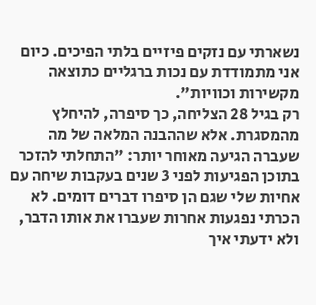נשארתי עם נזקים פיזיים בלתי הפיכים. כיום אני מתמודדת עם נכות ברגליים כתוצאה מקשירות וכוויות".
רק בגיל 28 הצליחה, כך סיפרה, להיחלץ מהמסגרת. אלא שההבנה המלאה של מה שעברה הגיעה מאוחר יותר: "התחלתי להזכר בתוכן הפגיעות לפני 3 שנים בעקבות שיחה עם אחיות שלי שגם הן סיפרו דברים דומים. לא הכרתי נפגעות אחרות שעברו את אותו הדבר, ולא ידעתי איך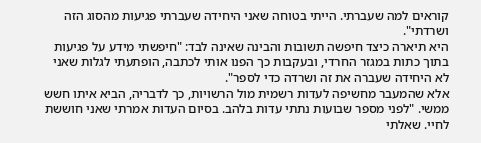קוראים למה שעברתי. הייתי בטוחה שאני היחידה שעברתי פגיעות מהסוג הזה ושרדתי".
היא תיארה כיצד חיפשה תשובות והבינה שאינה לבד: "חיפשתי מידע על פגיעות בתוך כתות במגזר החרדי, ובעקבות כך הפנו אותי לכתבה, הופתעתי לגלות שאני לא היחידה שעברה את זה ושרדה כדי לספר".
אלא שהמעבר מחשיפה לעדות רשמית מול הרשויות, כך לדבריה, הביא איתו חשש ממשי. "לפני מספר שבועות נתתי עדות בלהב. בסיום העדות אמרתי שאני חוששת לחיי. שאלתי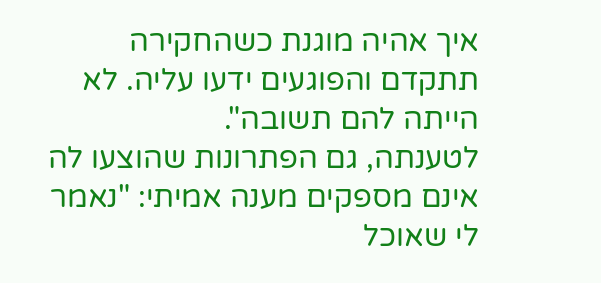איך אהיה מוגנת כשהחקירה תתקדם והפוגעים ידעו עליה. לא הייתה להם תשובה".
לטענתה, גם הפתרונות שהוצעו לה אינם מספקים מענה אמיתי: "נאמר לי שאוכל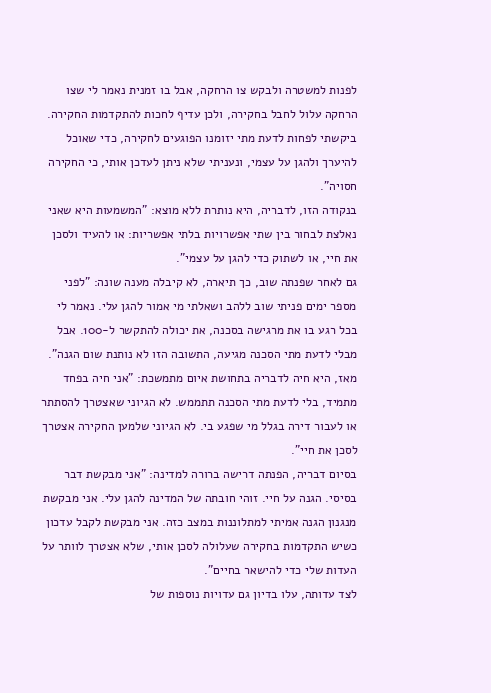לפנות למשטרה ולבקש צו הרחקה, אבל בו זמנית נאמר לי שצו הרחקה עלול לחבל בחקירה, ולכן עדיף לחכות להתקדמות החקירה. ביקשתי לפחות לדעת מתי יזומנו הפוגעים לחקירה, כדי שאוכל להיערך ולהגן על עצמי, ונעניתי שלא ניתן לעדכן אותי, כי החקירה חסויה".
בנקודה הזו, לדבריה, היא נותרת ללא מוצא: "המשמעות היא שאני נאלצת לבחור בין שתי אפשרויות בלתי אפשריות: או להעיד ולסכן את חיי, או לשתוק כדי להגן על עצמי".
גם לאחר שפנתה שוב, כך תיארה, לא קיבלה מענה שונה: "לפני מספר ימים פניתי שוב ללהב ושאלתי מי אמור להגן עלי. נאמר לי בכל רגע בו את מרגישה בסכנה, את יכולה להתקשר ל-100. אבל מבלי לדעת מתי הסכנה מגיעה, התשובה הזו לא נותנת שום הגנה".
מאז, היא חיה לדבריה בתחושת איום מתמשכת: "אני חיה בפחד מתמיד, בלי לדעת מתי הסכנה תתממש. לא הגיוני שאצטרך להסתתר או לעבור דירה בגלל מי שפגע בי. לא הגיוני שלמען החקירה אצטרך לסכן את חיי".
בסיום דבריה, הפנתה דרישה ברורה למדינה: "אני מבקשת דבר בסיסי. הגנה על חיי. זוהי חובתה של המדינה להגן עלי. אני מבקשת מנגנון הגנה אמיתי למתלוננות במצב כזה. אני מבקשת לקבל עדכון כשיש התקדמות בחקירה שעלולה לסכן אותי, שלא אצטרך לוותר על העדות שלי כדי להישאר בחיים".
לצד עדותה, עלו בדיון גם עדויות נוספות של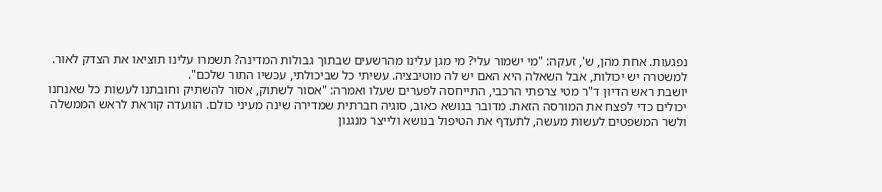נפגעות. אחת מהן, ש', זעקה: "מי ישמור עלי? מי מגן עלינו מהרשעים שבתוך גבולות המדינה? תשמרו עלינו תוציאו את הצדק לאור. למשטרה יש יכולות, אבל השאלה היא האם יש לה מוטיבציה. עשיתי כל שביכולתי, עכשיו התור שלכם".
יושבת ראש הדיון ד"ר מטי צרפתי הרכבי, התייחסה לפערים שעלו ואמרה: "אסור לשתוק, אסור להשתיק וחובתנו לעשות כל שאנחנו יכולים כדי לפצח את המורסה הזאת. מדובר בנושא כאוב, סוגיה חברתית שמדירה שינה מעיני כולם. הוועדה קוראת לראש הממשלה ולשר המשפטים לעשות מעשה, לתעדף את הטיפול בנושא ולייצר מנגנון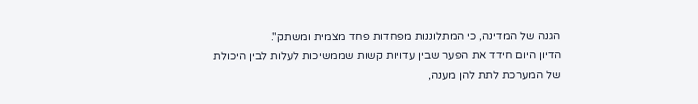הגנה של המדינה, כי המתלוננות מפחדות פחד מצמית ומשתק".
הדיון היום חידד את הפער שבין עדויות קשות שממשיכות לעלות לבין היכולת של המערכת לתת להן מענה,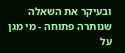ובעיקר את השאלה שנותרה פתוחה - מי מגן על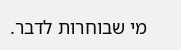מי שבוחרות לדבר.